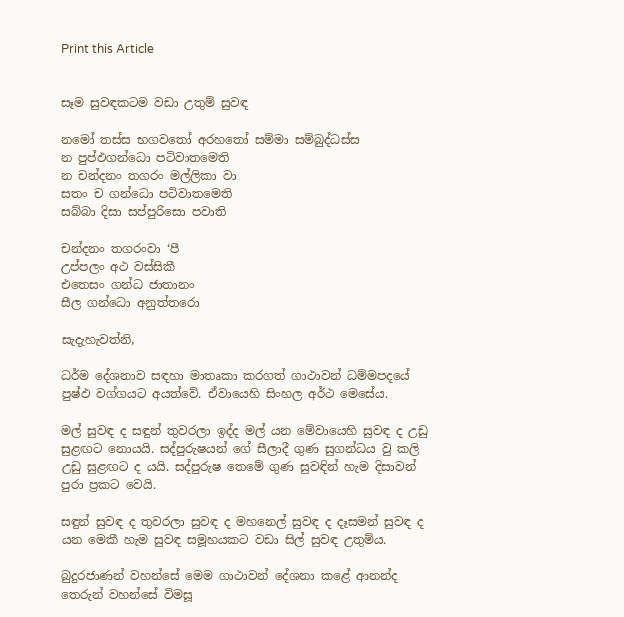Print this Article


සෑම සුවඳකටම වඩා උතුම් සුවඳ

නමෝ තස්ස භගවතෝ අරහතෝ සම්මා සම්බුද්ධස්ස
න පුප්ඵගන්ධො පටිවාතමෙති
න චන්දනං තගරං මල්ලිකා වා
සතං ච ගන්ධො පටිවාතමෙති
සබ්බා දිසා සප්පුරිසො පවාති

චන්දනං තගරංවා ‘පී
උප්පලං අථ වස්සිකී
එතෙසං ගන්ධ ජාතානං
සීල ගන්ධො අනුත්තරො

සැදැහැවත්නි,

ධර්ම දේශනාව සඳහා මාතෘකා කරගත් ගාථාවන් ධම්මපදයේ පුෂ්ඵ වග්ගයට අයත්වේ. ඒවායෙහි සිංහල අර්ථ මෙසේය.

මල් සුවඳ ද සඳුන් තුවරලා ඉද්ද මල් යන මේවායෙහි සුවඳ ද උඩු සුළඟට නොයයි. සද්පුරුෂයන් ගේ සීලාදී ගුණ සුගන්ධය වු කලි උඩු සුළඟට ද යයි. සද්පුරුෂ තෙමේ ගුණ සුවඳින් හැම දිසාවන් පුරා ප්‍රකට වෙයි.

සඳුන් සුවඳ ද තුවරලා සුවඳ ද මහනෙල් සුවඳ ද දෑසමන් සුවඳ ද යන මෙකී හැම සුවඳ සමූහයකට වඩා සිල් සුවඳ උතුම්ය.

බුදුරජාණන් වහන්සේ මෙම ගාථාවන් දේශනා කළේ ආනන්ද තෙරුන් වහන්සේ විමසූ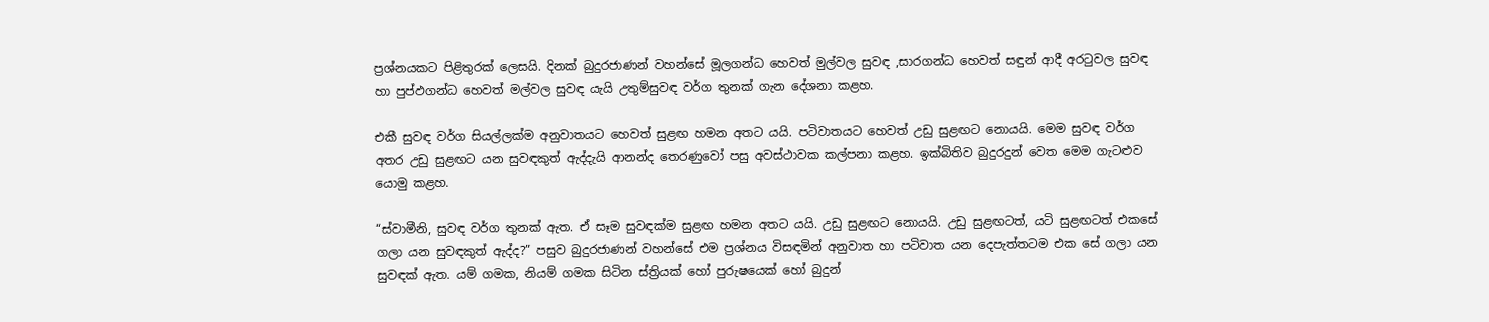ප්‍රශ්නයකට පිළිතුරක් ලෙසයි. දිනක් බුදුරජාණන් වහන්සේ මූලගන්ධ හෙවත් මුල්වල සුවඳ ,සාරගන්ධ හෙවත් සඳුන් ආදී අරටුවල සුවඳ හා පුප්ඵගන්ධ හෙවත් මල්වල සුවඳ යැයි උතුම්සුවඳ වර්ග තුනක් ගැන දේශනා කළහ.

එකී සුවඳ වර්ග සියල්ලක්ම අනුවාතයට හෙවත් සුළඟ හමන අතට යයි. පටිවාතයට හෙවත් උඩු සුළඟට නොයයි. මෙම සුවඳ වර්ග අතර උඩු සුළඟට යන සුවඳකුත් ඇද්දැයි ආනන්ද තෙරණුවෝ පසු අවස්ථාවක කල්පනා කළහ. ඉක්බිතිව බුදුරදුන් වෙත මෙම ගැටළුව යොමු කළහ.

“ස්වාමීනි, සුවඳ වර්ග තුනක් ඇත. ඒ සෑම සුවඳක්ම සුළඟ හමන අතට යයි. උඩු සුළඟට නොයයි. උඩු සුළඟටත්, යටි සුළඟටත් එකසේ ගලා යන සුවඳකුත් ඇද්ද?” පසුව බුදුරජාණන් වහන්සේ එම ප්‍රශ්නය විසඳමින් අනුවාත හා පටිවාත යන දෙපැත්තටම එක සේ ගලා යන සුවඳක් ඇත. යම් ගමක, නියම් ගමක සිටින ස්ත්‍රියක් හෝ පුරුෂයෙක් හෝ බුදුන්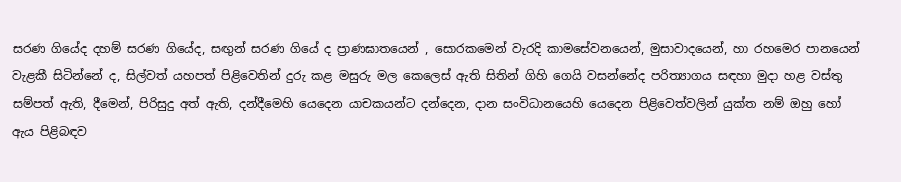සරණ ගියේද දහම් සරණ ගියේද, සඟුන් සරණ ගියේ ද ප්‍රාණඝාතයෙන් , සොරකමෙන් වැරදි කාමසේවනයෙන්, මුසාවාදයෙන්, හා රහමෙර පානයෙන් වැළකී සිටින්නේ ද, සිල්වත් යහපත් පිළිවෙතින් දුරු කළ මසුරු මල කෙලෙස් ඇති සිතින් ගිහි ගෙයි වසන්නේද පරිත්‍යාගය සඳහා මුදා හළ වස්තු සම්පත් ඇති, දීමෙන්, පිරිසුදු අත් ඇති, දන්දීමෙහි යෙදෙන යාචකයන්ට දන්දෙන, දාන සංවිධානයෙහි යෙදෙන පිළිවෙත්වලින් යුක්ත නම් ඔහු හෝ ඇය පිළිබඳව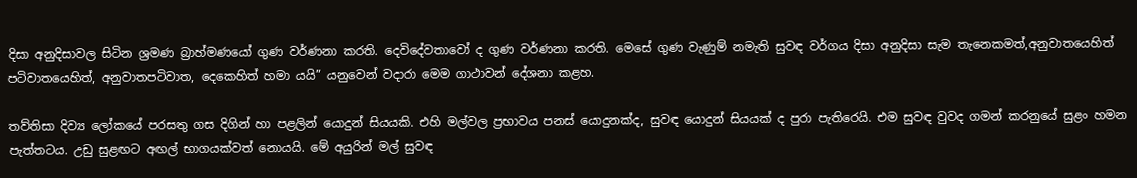දිසා අනුදිසාවල සිටින ශ්‍රමණ බ්‍රාහ්මණයෝ ගුණ වර්ණනා කරති. දෙවිදේවතාවෝ ද ගුණ වර්ණනා කරති. මෙසේ ගුණ වැණුම් නමැති සුවඳ වර්ගය දිසා අනුදිසා සැම තැනෙකමත්,අනුවාතයෙහිත් පටිවාතයෙහිත්, අනුවාතපටිවාත, දෙකෙහිත් හමා යයි” යනුවෙන් වදාරා මෙම ගාථාවන් දේශනා කළහ.

තව්තිසා දිව්‍ය ලෝකයේ පරසතු ගස දිගින් හා පළලින් යොදුන් සියයකි. එහි මල්වල ප්‍රභාවය පනස් යොදුනක්ද, සුවඳ යොදුන් සියයක් ද පුරා පැතිරෙයි. එම සුවඳ වුවද ගමන් කරනුයේ සුළං හමන පැත්තටය. උඩු සුළඟට අඟල් භාගයක්වත් නොයයි. මේ අයුරින් මල් සුවඳ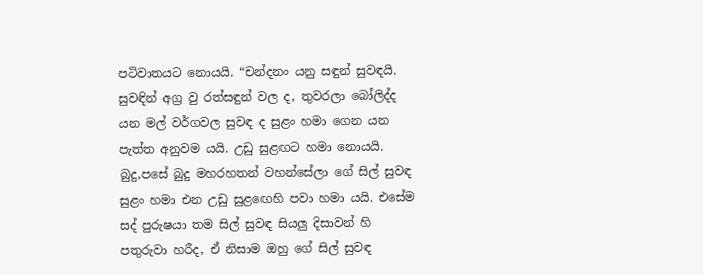පටිවාතයට නොයයි. “චන්දනං යනු සඳුන් සුවඳයි. සුවඳින් අග්‍ර වු රත්සඳුන් වල ද, තුවරලා බෝලිද්ද යන මල් වර්ගවල සුවඳ ද සුළං හමා ගෙන යන පැත්ත අනුවම යයි. උඩු සුළඟට හමා නොයයි. බුදු,පසේ බුදු මහරහතන් වහන්සේලා ගේ සිල් සුවඳ සුළං හමා එන උඩු සුළඟෙහි පවා හමා යයි. එසේම සද් පුරුෂයා තම සිල් සුවඳ සියලු දිසාවන් හි පතුරුවා හරීද, ඒ නිසාම ඔහු ගේ සිල් සුවඳ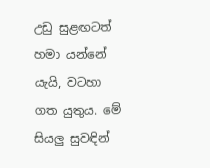උඩු සුළඟටත් හමා යන්නේ යැයි, වටහා ගත යුතුය. මේ සියලු සුවඳින්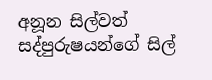අනූන සිල්වත් සද්පුරුෂයන්ගේ සිල්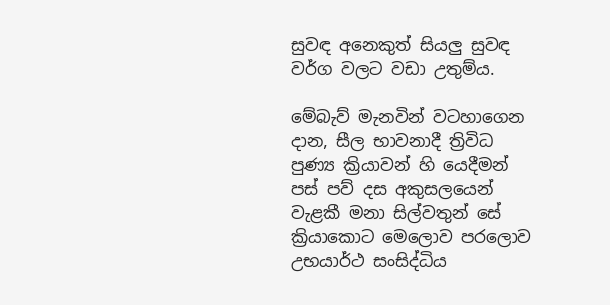සුවඳ අනෙකුත් සියලු සුවඳ වර්ග වලට වඩා උතුම්ය.

මේබැව් මැනවින් වටහාගෙන දාන, සීල භාවනාදී ත්‍රිවිධ පුණ්‍ය ක්‍රියාවන් හි යෙදීමන් පස් පව් දස අකුසලයෙන් වැළකී මනා සිල්වතුන් සේ ක්‍රියාකොට මෙලොව පරලොව උභයාර්ථ සංසිද්ධිය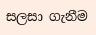සලසා ගැනීම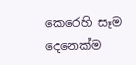කෙරෙහි සෑම දෙනෙක්ම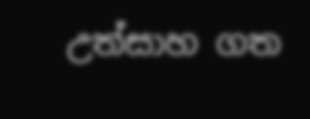උත්සාහ ගත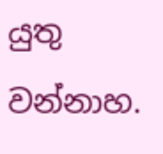යුතු වන්නාහ.